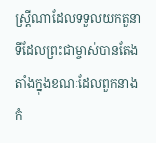ស្ត្រីណាដែលទទួលយកតួនាទីដែលព្រះជាម្ចាស់បានតែងតាំងក្នុងខណៈដែលពួកនាងកំ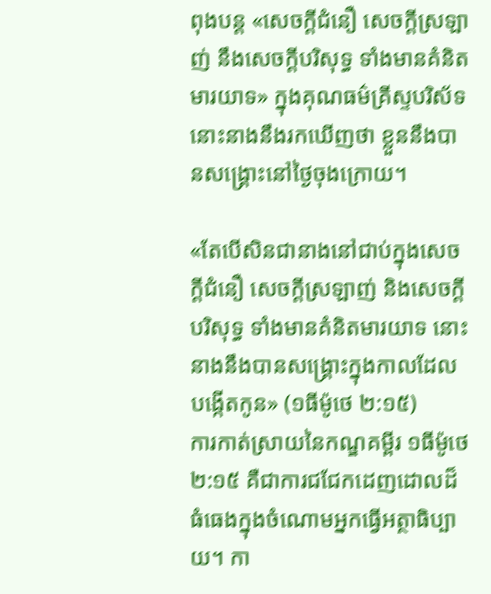ពុងបន្ត «សេចក្ដីជំនឿ សេចក្ដីស្រឡាញ់ នឹងសេចក្ដីបរិសុទ្ធ ទាំងមានគំនិតមារយាទ» ក្នុងគុណធម៌គ្រីស្ទបរិស័ទ នោះនាងនឹងរកឃើញថា ខ្លួននឹងបានសង្គ្រោះនៅថ្ងៃចុងក្រោយ។

«តែបើសិនជានាងនៅជាប់ក្នុងសេចក្តីជំនឿ សេចក្តីស្រឡាញ់ និងសេចក្តីបរិសុទ្ធ ទាំងមានគំនិតមារយាទ នោះនាងនឹងបានសង្គ្រោះក្នុងកាលដែលបង្កើតកូន» (១ធីម៉ូថេ ២:១៥)
ការកាត់ស្រាយនៃកណ្ឌគម្ពីរ ១ធីម៉ូថេ ២:១៥ គឺជាការជជែកដេញដោលដ៏ធំធេងក្នុងចំណោមអ្នកធ្វើអត្ថាធិប្បាយ។ កា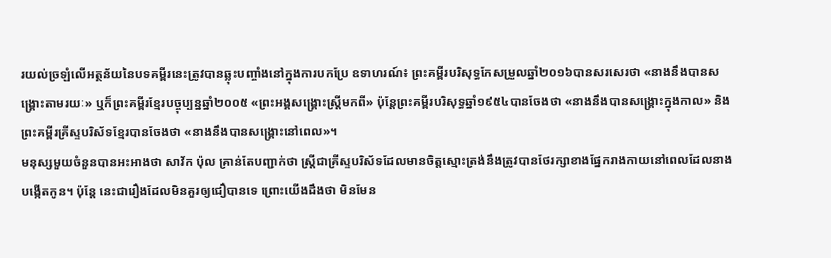រយល់ច្រឡំលើអត្ថន័យនៃបទគម្ពីរនេះត្រូវបានឆ្លុះបញ្ចាំងនៅក្នុងការបកប្រែ ឧទាហរណ៍៖ ព្រះគម្ពីរបរិសុទ្ធកែសម្រួលឆ្នាំ២០១៦បានសរសេរថា «នាងនឹងបានសង្គ្រោះតាមរយៈ» ឬក៏ព្រះគម្ពីរខ្មែរបច្ចុប្បន្នឆ្នាំ២០០៥ «ព្រះអង្គសង្គ្រោះស្ត្រីមកពី» ប៉ុន្តែព្រះគម្ពីរបរិសុទ្ធឆ្នាំ១៩៥៤បានចែងថា «នាងនឹងបានសង្គ្រោះក្នុងកាល» និងព្រះគម្ពីរគ្រីស្ទបរិស័ទខ្មែរបានចែងថា «នាងនឹងបានសង្គ្រោះនៅពេល»។
មនុស្សមួយចំនួនបានអះអាងថា សាវ័ក ប៉ុល គ្រាន់តែបញ្ជាក់ថា ស្ត្រីជាគ្រីស្ទបរិស័ទដែលមានចិត្តស្មោះត្រង់នឹងត្រូវបានថែរក្សាខាងផ្នែករាងកាយនៅពេលដែលនាងបង្កើតកូន។ ប៉ុន្តែ នេះជារឿងដែលមិនគួរឲ្យជឿបានទេ ព្រោះយើងដឹងថា មិនមែន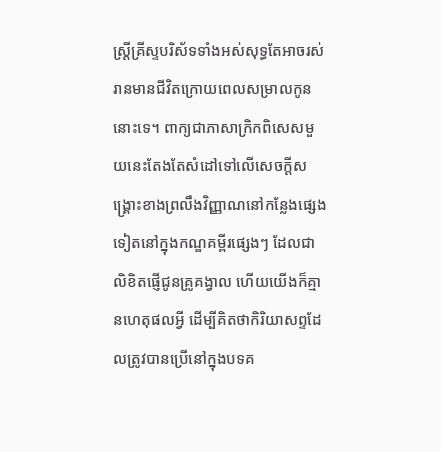ស្ត្រីគ្រីស្ទបរិស័ទទាំងអស់សុទ្ធតែអាចរស់រានមានជីវិតក្រោយពេលសម្រាលកូននោះទេ។ ពាក្យជាភាសាក្រិកពិសេសមួយនេះតែងតែសំដៅទៅលើសេចក្ដីសង្គ្រោះខាងព្រលឹងវិញ្ញាណនៅកន្លែងផ្សេងទៀតនៅក្នុងកណ្ឌគម្ពីរផ្សេងៗ ដែលជាលិខិតផ្ញើជូនគ្រូគង្វាល ហើយយើងក៏គ្មានហេតុផលអ្វី ដើម្បីគិតថាកិរិយាសព្ទដែលត្រូវបានប្រើនៅក្នុងបទគ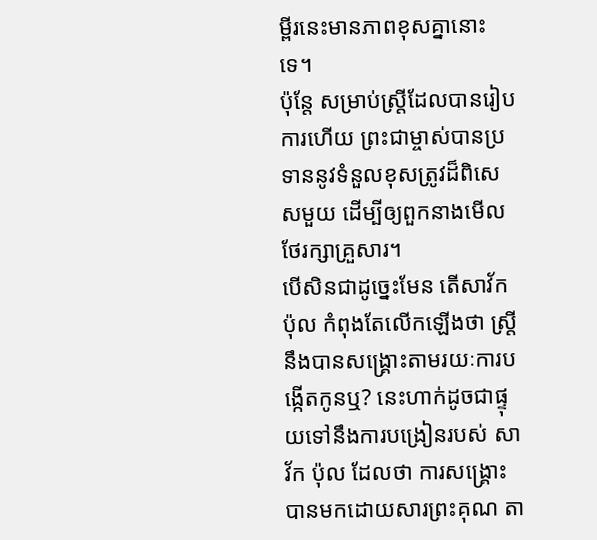ម្ពីរនេះមានភាពខុសគ្នានោះទេ។
ប៉ុន្តែ សម្រាប់ស្ត្រីដែលបានរៀបការហើយ ព្រះជាម្ចាស់បានប្រទាននូវទំនួលខុសត្រូវដ៏ពិសេសមួយ ដើម្បីឲ្យពួកនាងមើលថែរក្សាគ្រួសារ។
បើសិនជាដូច្នេះមែន តើសាវ័ក ប៉ុល កំពុងតែលើកឡើងថា ស្ត្រីនឹងបានសង្គ្រោះតាមរយៈការបង្កើតកូនឬ? នេះហាក់ដូចជាផ្ទុយទៅនឹងការបង្រៀនរបស់ សាវ័ក ប៉ុល ដែលថា ការសង្គ្រោះបានមកដោយសារព្រះគុណ តា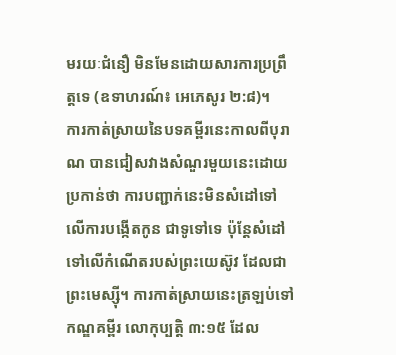មរយៈជំនឿ មិនមែនដោយសារការប្រព្រឹត្តទេ (ឧទាហរណ៍៖ អេភេសូរ ២:៨)។
ការកាត់ស្រាយនៃបទគម្ពីរនេះកាលពីបុរាណ បានជៀសវាងសំណួរមួយនេះដោយប្រកាន់ថា ការបញ្ជាក់នេះមិនសំដៅទៅលើការបង្កើតកូន ជាទូទៅទេ ប៉ុន្តែសំដៅទៅលើកំណើតរបស់ព្រះយេស៊ូវ ដែលជាព្រះមេស្ស៊ី។ ការកាត់ស្រាយនេះត្រឡប់ទៅកណ្ឌគម្ពីរ លោកុប្បត្ដិ ៣:១៥ ដែល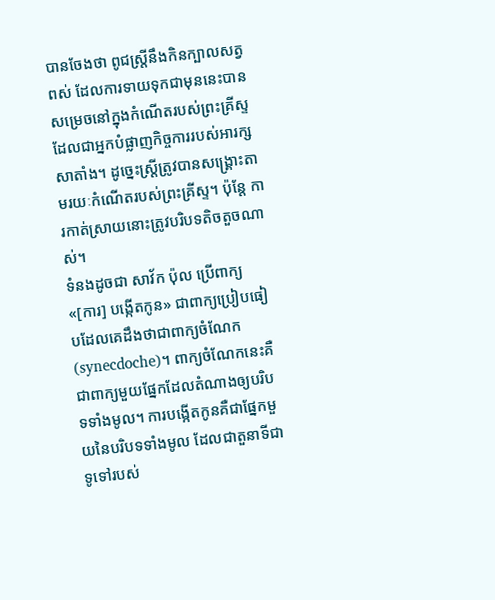បានចែងថា ពូជស្ត្រីនឹងកិនក្បាលសត្វពស់ ដែលការទាយទុកជាមុននេះបានសម្រេចនៅក្នុងកំណើតរបស់ព្រះគ្រីស្ទ ដែលជាអ្នកបំផ្លាញកិច្ចការរបស់អារក្សសាតាំង។ ដូច្នេះស្ត្រីត្រូវបានសង្គ្រោះតាមរយៈកំណើតរបស់ព្រះគ្រីស្ទ។ ប៉ុន្តែ ការកាត់ស្រាយនោះត្រូវបរិបទតិចតួចណាស់។
ទំនងដូចជា សាវ័ក ប៉ុល ប្រើពាក្យ «[ការ] បង្កើតកូន» ជាពាក្យប្រៀបធៀបដែលគេដឹងថាជាពាក្យចំណែក (synecdoche)។ ពាក្យចំណែកនេះគឺជាពាក្យមួយផ្នែកដែលតំណាងឲ្យបរិបទទាំងមូល។ ការបង្កើតកូនគឺជាផ្នែកមួយនៃបរិបទទាំងមូល ដែលជាតួនាទីជាទូទៅរបស់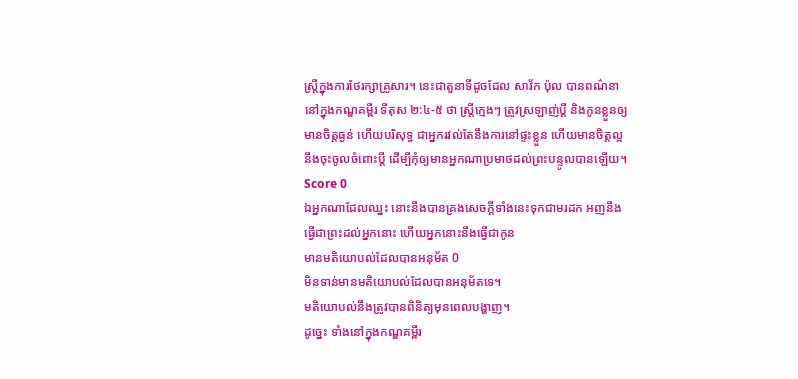ស្ត្រីក្នុងការថែរក្សាគ្រួសារ។ នេះជាតួនាទីដូចដែល សាវ័ក ប៉ុល បានពណ៌នានៅក្នុងកណ្ឌគម្ពីរ ទីតុស ២:៤-៥ ថា ស្ត្រីក្មេងៗ ត្រូវស្រឡាញ់ប្ដី និងកូនខ្លួនឲ្យមានចិត្តធ្ងន់ ហើយបរិសុទ្ធ ជាអ្នករវល់តែនឹងការនៅផ្ទះខ្លួន ហើយមានចិត្តល្អ នឹងចុះចូលចំពោះប្ដី ដើម្បីកុំឲ្យមានអ្នកណាប្រមាថដល់ព្រះបន្ទូលបានឡើយ។
Score 0
ឯអ្នកណាដែលឈ្នះ នោះនឹងបានគ្រងសេចក្ដីទាំងនេះទុកជាមរដក អញនឹងធ្វើជាព្រះដល់អ្នកនោះ ហើយអ្នកនោះនឹងធ្វើជាកូន
មានមតិយោបល់ដែលបានអនុម័ត 0
មិនទាន់មានមតិយោបល់ដែលបានអនុម័តទេ។
មតិយោបល់នឹងត្រូវបានពិនិត្យមុនពេលបង្ហាញ។
ដូច្នេះ ទាំងនៅក្នុងកណ្ឌគម្ពីរ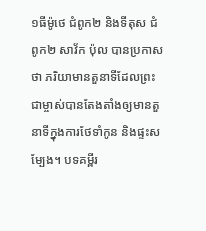១ធីម៉ូថេ ជំពូក២ និងទីតុស ជំពូក២ សាវ័ក ប៉ុល បានប្រកាសថា ភរិយាមានតួនាទីដែលព្រះជាម្ចាស់បានតែងតាំងឲ្យមានតួនាទីក្នុងការថែទាំកូន និងផ្ទះសម្បែង។ បទគម្ពីរ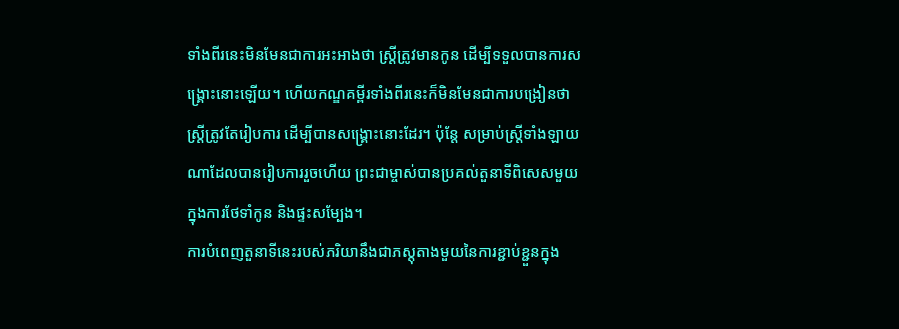ទាំងពីរនេះមិនមែនជាការអះអាងថា ស្ត្រីត្រូវមានកូន ដើម្បីទទួលបានការសង្គ្រោះនោះឡើយ។ ហើយកណ្ឌគម្ពីរទាំងពីរនេះក៏មិនមែនជាការបង្រៀនថា ស្ត្រីត្រូវតែរៀបការ ដើម្បីបានសង្គ្រោះនោះដែរ។ ប៉ុន្តែ សម្រាប់ស្ត្រីទាំងឡាយណាដែលបានរៀបការរួចហើយ ព្រះជាម្ចាស់បានប្រគល់តួនាទីពិសេសមួយក្នុងការថែទាំកូន និងផ្ទះសម្បែង។
ការបំពេញតួនាទីនេះរបស់ភរិយានឹងជាភស្តុតាងមួយនៃការខ្ជាប់ខ្ជួនក្នុង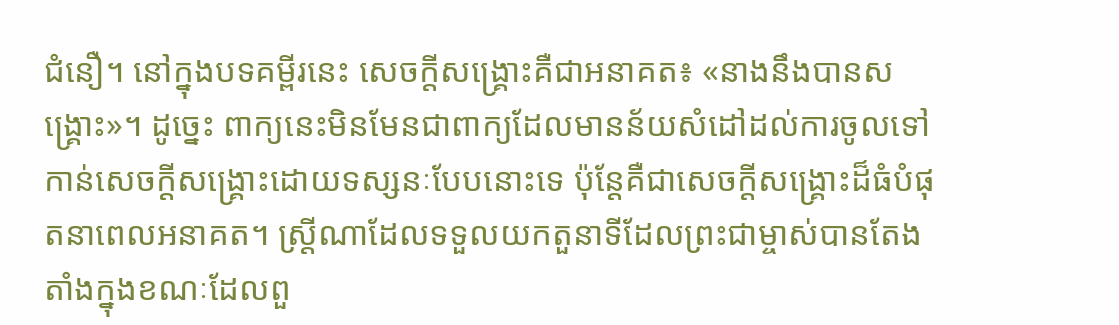ជំនឿ។ នៅក្នុងបទគម្ពីរនេះ សេចក្តីសង្គ្រោះគឺជាអនាគត៖ «នាងនឹងបានសង្គ្រោះ»។ ដូច្នេះ ពាក្យនេះមិនមែនជាពាក្យដែលមានន័យសំដៅដល់ការចូលទៅកាន់សេចក្តីសង្គ្រោះដោយទស្សនៈបែបនោះទេ ប៉ុន្តែគឺជាសេចក្តីសង្គ្រោះដ៏ធំបំផុតនាពេលអនាគត។ ស្ត្រីណាដែលទទួលយកតួនាទីដែលព្រះជាម្ចាស់បានតែងតាំងក្នុងខណៈដែលពួ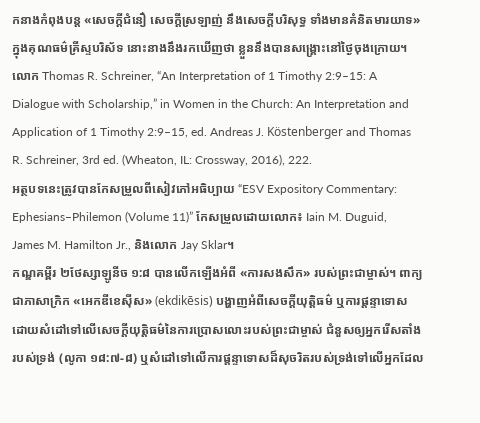កនាងកំពុងបន្ត «សេចក្ដីជំនឿ សេចក្ដីស្រឡាញ់ នឹងសេចក្ដីបរិសុទ្ធ ទាំងមានគំនិតមារយាទ» ក្នុងគុណធម៌គ្រីស្ទបរិស័ទ នោះនាងនឹងរកឃើញថា ខ្លួននឹងបានសង្គ្រោះនៅថ្ងៃចុងក្រោយ។
លោក Thomas R. Schreiner, “An Interpretation of 1 Timothy 2:9–15: A Dialogue with Scholarship,” in Women in the Church: An Interpretation and Application of 1 Timothy 2:9–15, ed. Andreas J. Köstenberger and Thomas R. Schreiner, 3rd ed. (Wheaton, IL: Crossway, 2016), 222.
អត្ថបទនេះត្រូវបានកែសម្រួលពីសៀវភៅអធិប្បាយ “ESV Expository Commentary: Ephesians–Philemon (Volume 11)” កែសម្រួលដោយលោក៖ Iain M. Duguid, James M. Hamilton Jr., និងលោក Jay Sklar។
កណ្ឌគម្ពីរ ២ថែស្សាឡូនីច ១:៨ បានលើកឡើងអំពី «ការសងសឹក» របស់ព្រះជាម្ចាស់។ ពាក្យជាភាសាក្រិក «អេកឌីខេស៊ីស» (ekdikēsis) បង្ហាញអំពីសេចក្ដីយុត្តិធម៌ ឬការផ្ដន្ទាទោស ដោយសំដៅទៅលើសេចក្ដីយុត្តិធម៌នៃការប្រោសលោះរបស់ព្រះជាម្ចាស់ ជំនួសឲ្យអ្នករើសតាំងរបស់ទ្រង់ (លូកា ១៨:៧-៨) ឬសំដៅទៅលើការផ្ដន្ទាទោសដ៏សុចរិតរបស់ទ្រង់ទៅលើអ្នកដែល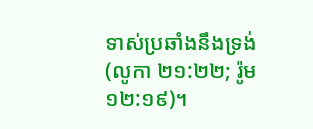ទាស់ប្រឆាំងនឹងទ្រង់ (លូកា ២១:២២; រ៉ូម ១២:១៩)។